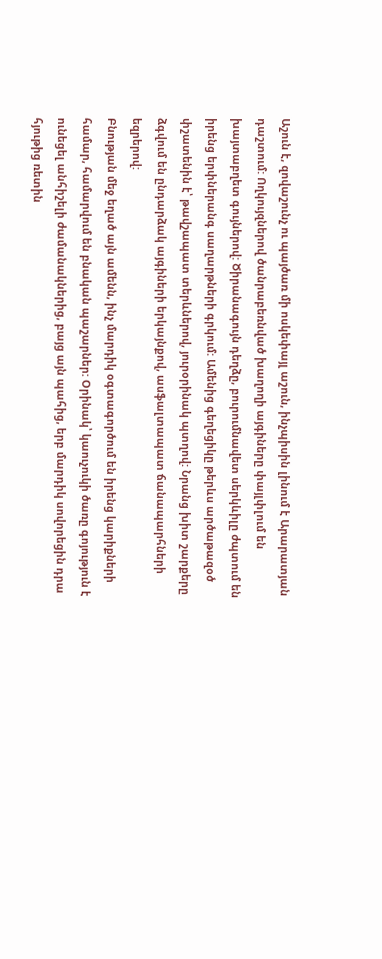Աշուն է, զովաշունչ ու պայծառ մի ոսկեփայլ աշուն, ինչպիսին լինում է Արարատյան դաշտում: Ողկույզներով ծանրաբեռնված խաղողի այգիները փայլփլում են խայտաբղետ գույներով: Ծիրանագույն դեղձը, բուրումնավետ սերկևիլը ժպտում են իրենց երփներանգ սաղարթների գրկում: Ամենից գեղեցիկը թերևս արծաթազօծ փշատենին է՝ թավշապատ տերևներով, յուրօրինակ պտղով: Նրանց խիտ շարքերը ձգվում են ընդարձակ այգիների երկայնքով, ասֆալտապատ ճանապարհների եզրերով:
Բնության մեջ եղած այն ամենն, ինչ մարդիկ օգտագործում են իրենց կարիքների համար, համարվում են բնական պաշարներ: Օրինակ՝ կաուչուկի ծառը գոյություն է ունեցել անհիշելի ժամանակներից, բայց այն պահից, երբ մարդիկ սովորեցին դրա հյութից ռետին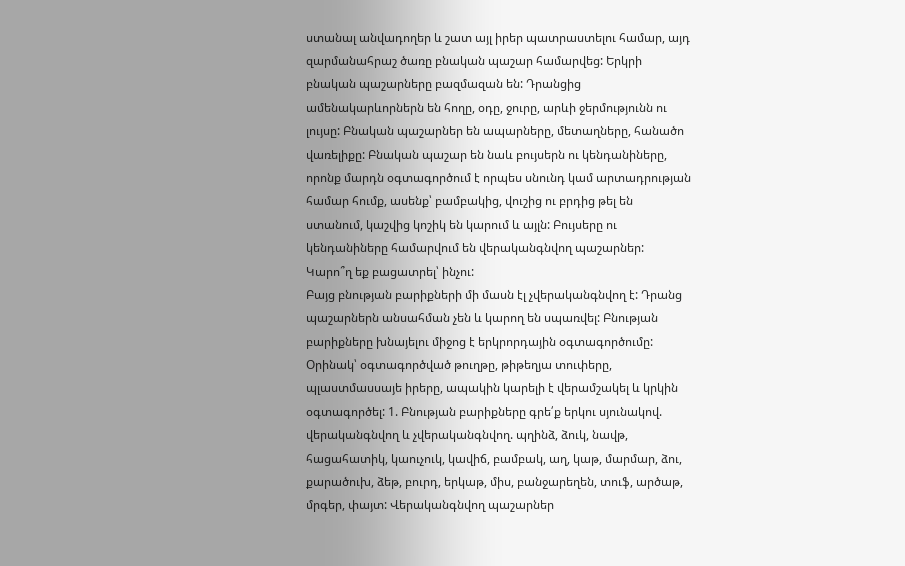ստանալ անվադողեր և շատ այլ իրեր պատրաստելու համար, այդ զարմանահրաշ ծառը բնական պաշար համարվեց: Երկրի բնական պաշարները բազմազան են: Դրանցից ամենակարևորներն են հողը, օդը, ջուրը, արևի ջերմությունն ու լույսը: Բնական պաշարներ են ապարները, մետաղները, հանածո վառելիքը: Բնական պաշար են նաև բույսերն ու կենդանիները, որոնք մարդն օգտագործում է որպես սնունդ կամ արտադրության համար հումք, ասենք՝ բամբակից, վուշից ու բրդից թել են ստանում, կաշվից կոշիկ են կարում և այլն: Բույսերը ու կենդանիները համարվում են վերականգնվող պաշարներ:
Կարո՞ղ եք բացատրել՝ ինչու:
Բայց բնության բարիքների մի մասն էլ չվերականգնվող է: Դրանց պաշարներն անսահման չեն և կարող են սպառվել: Բնության բարիքները խնայելու միջոց է երկրորդային օգտագործումը: Օրինակ՝ օգտագործված թուղթը, թիթեղյա տուփերը, պլաստմասսայե իրերը, ապակին կարելի է վերամշակել և կրկին օգտագործել: 1. Բնության բարիքները գրե՛ք երկու սյունակով. վերականգնվող և չվերականգնվող. պղինձ, ձուկ, նավթ, հացահատիկ, կաուչուկ, կավիճ, բամբակ, աղ, կաթ, մարմար, ձու, քարածուխ, ձեթ, բուրդ, երկաթ, միս, բանջարեղեն, տուֆ, արծաթ, մրգեր, փայտ: Վերականգնվող պաշարներ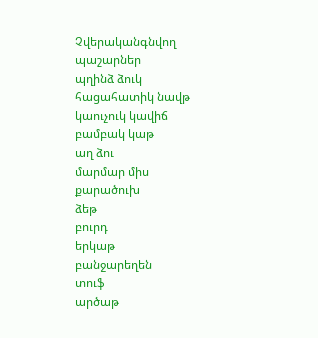Չվերականգնվող պաշարներ
պղինձ ձուկ
հացահատիկ նավթ
կաուչուկ կավիճ
բամբակ կաթ
աղ ձու
մարմար միս
քարածուխ
ձեթ
բուրդ
երկաթ
բանջարեղեն
տուֆ
արծաթ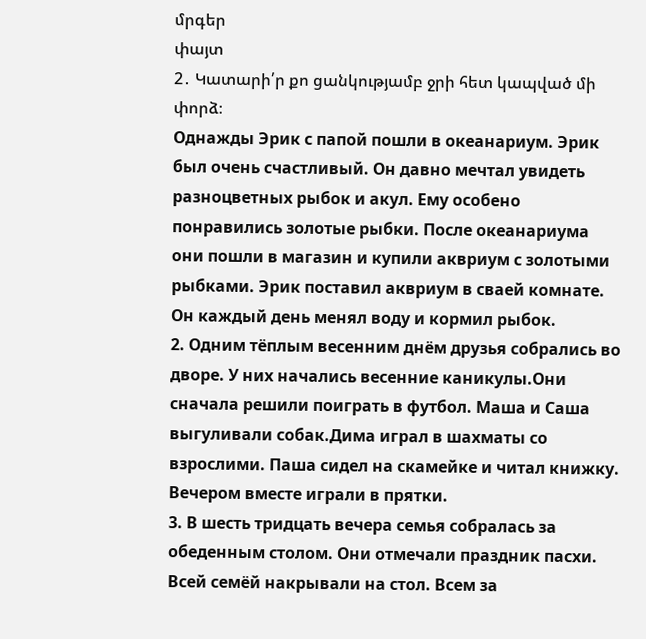մրգեր
փայտ
2․ Կատարի՛ր քո ցանկությամբ ջրի հետ կապված մի փորձ։
Однажды Эрик с папой пошли в океанариум. Эрик был очень счастливый. Он давно мечтал увидеть разноцветных рыбок и акул. Ему особено понравились золотые рыбки. После океанариума они пошли в магазин и купили аквриум с золотыми рыбками. Эрик поставил аквриум в сваей комнате. Он каждый день менял воду и кормил рыбок.
2. Одним тёплым весенним днём друзья собрались во дворе. У них начались весенние каникулы.Они сначала решили поиграть в футбол. Маша и Саша выгуливали собак.Дима играл в шахматы со взрослими. Паша сидел на скамейке и читал книжку. Вечером вместе играли в прятки.
3. В шесть тридцать вечера семья собралась за обеденным столом. Они отмечали праздник пасхи. Всей семёй накрывали на стол. Всем за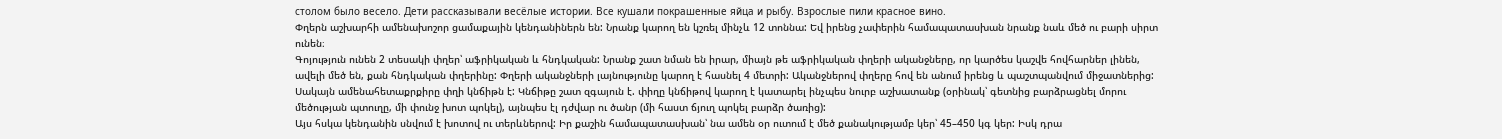столом было весело. Дети рассказывали весёлые истории. Все кушали покрашенные яйца и рыбу. Взрослые пили красное вино.
Փղերն աշխարհի ամենախոշոր ցամաքային կենդանիներն են: Նրանք կարող են կշռել մինչև 12 տոննա: Եվ իրենց չափերին համապատասխան նրանք նաև մեծ ու բարի սիրտ ունեն։
Գոյություն ունեն 2 տեսակի փղեր՝ աֆրիկական և հնդկական: Նրանք շատ նման են իրար, միայն թե աֆրիկական փղերի ականջները, որ կարծես կաշվե հովհարներ լինեն, ավելի մեծ են, քան հնդկական փղերինը: Փղերի ականջների լայնությունը կարող է հասնել 4 մետրի: Ականջներով փղերը հով են անում իրենց և պաշտպանվում միջատներից:
Սակայն ամենահետաքրքիրը փղի կնճիթն է: Կնճիթը շատ զգայուն է. փիղը կնճիթով կարող է կատարել ինչպես նուրբ աշխատանք (օրինակ՝ գետնից բարձրացնել մորու մեծության պտուղը, մի փունջ խոտ պոկել), այնպես էլ դժվար ու ծանր (մի հաստ ճյուղ պոկել բարձր ծառից):
Այս հսկա կենդանին սնվում է խոտով ու տերևներով: Իր քաշին համապատասխան՝ նա ամեն օր ուտում է մեծ քանակությամբ կեր՝ 45–450 կգ կեր: Իսկ դրա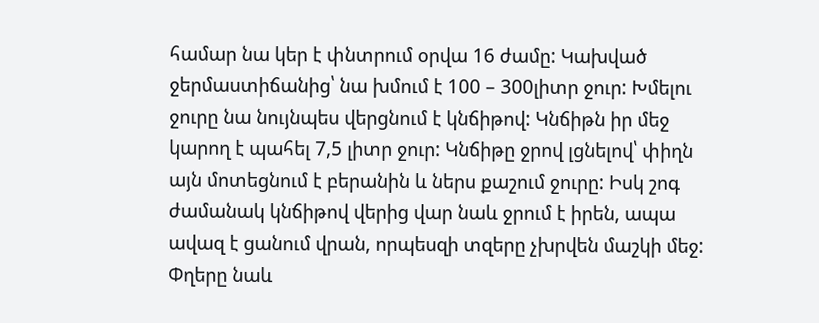համար նա կեր է փնտրում օրվա 16 ժամը: Կախված ջերմաստիճանից՝ նա խմում է 100 – 300լիտր ջուր: Խմելու ջուրը նա նույնպես վերցնում է կնճիթով: Կնճիթն իր մեջ կարող է պահել 7,5 լիտր ջուր: Կնճիթը ջրով լցնելով՝ փիղն այն մոտեցնում է բերանին և ներս քաշում ջուրը: Իսկ շոգ ժամանակ կնճիթով վերից վար նաև ջրում է իրեն, ապա ավազ է ցանում վրան, որպեսզի տզերը չխրվեն մաշկի մեջ: Փղերը նաև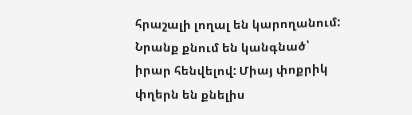հրաշալի լողալ են կարողանում: Նրանք քնում են կանգնած՝ իրար հենվելով: Միայ փոքրիկ փղերն են քնելիս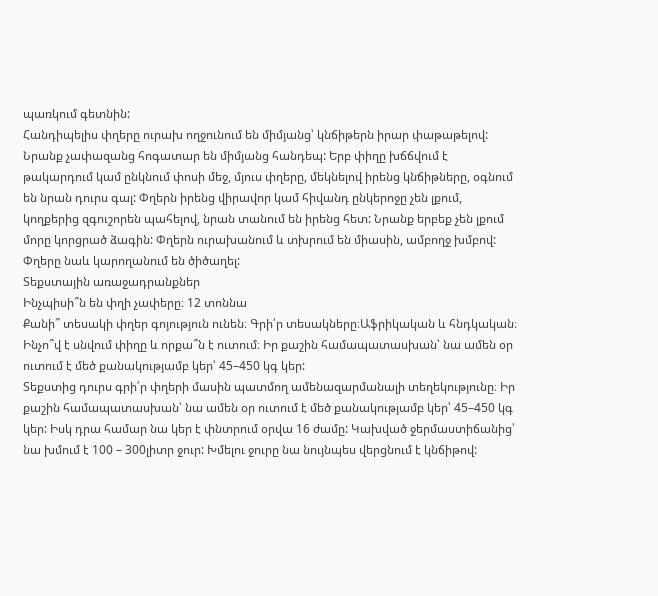պառկում գետնին:
Հանդիպելիս փղերը ուրախ ողջունում են միմյանց՝ կնճիթերն իրար փաթաթելով: Նրանք չափազանց հոգատար են միմյանց հանդեպ: Երբ փիղը խճճվում է թակարդում կամ ընկնում փոսի մեջ, մյուս փղերը, մեկնելով իրենց կնճիթները, օգնում են նրան դուրս գալ: Փղերն իրենց վիրավոր կամ հիվանդ ընկերոջը չեն լքում, կողքերից զգուշորեն պահելով, նրան տանում են իրենց հետ: Նրանք երբեք չեն լքում մորը կորցրած ձագին: Փղերն ուրախանում և տխրում են միասին, ամբողջ խմբով: Փղերը նաև կարողանում են ծիծաղել:
Տեքստային առաջադրանքներ
Ինչպիսի՞ն են փղի չափերը։ 12 տոննա
Քանի՞ տեսակի փղեր գոյություն ունեն։ Գրի՛ր տեսակները։Աֆրիկական և հնդկական։
Ինչո՞վ է սնվում փիղը և որքա՞ն է ուտում։ Իր քաշին համապատասխան՝ նա ամեն օր ուտում է մեծ քանակությամբ կեր՝ 45–450 կգ կեր:
Տեքստից դուրս գրի՛ր փղերի մասին պատմող ամենազարմանալի տեղեկությունը։ Իր քաշին համապատասխան՝ նա ամեն օր ուտում է մեծ քանակությամբ կեր՝ 45–450 կգ կեր: Իսկ դրա համար նա կեր է փնտրում օրվա 16 ժամը: Կախված ջերմաստիճանից՝ նա խմում է 100 – 300լիտր ջուր: Խմելու ջուրը նա նույնպես վերցնում է կնճիթով: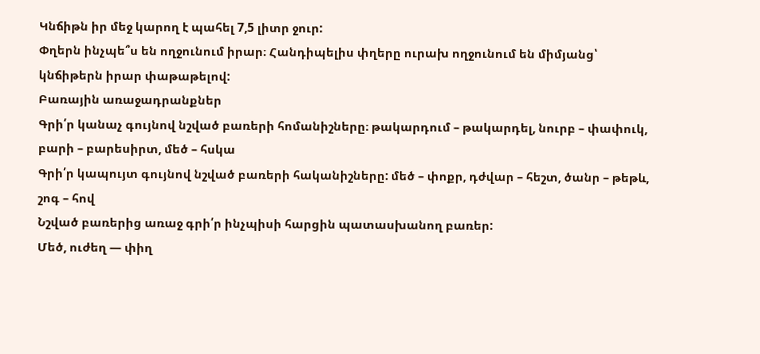Կնճիթն իր մեջ կարող է պահել 7,5 լիտր ջուր:
Փղերն ինչպե՞ս են ողջունում իրար։ Հանդիպելիս փղերը ուրախ ողջունում են միմյանց՝ կնճիթերն իրար փաթաթելով:
Բառային առաջադրանքներ
Գրի՛ր կանաչ գույնով նշված բառերի հոմանիշները։ թակարդում – թակարդել, նուրբ – փափուկ, բարի – բարեսիրտ, մեծ – հսկա
Գրի՛ր կապույտ գույնով նշված բառերի հականիշները: մեծ – փոքր, դժվար – հեշտ, ծանր – թեթև, շոգ – հով
Նշված բառերից առաջ գրի՛ր ինչպիսի հարցին պատասխանող բառեր:
Մեծ, ուժեղ — փիղ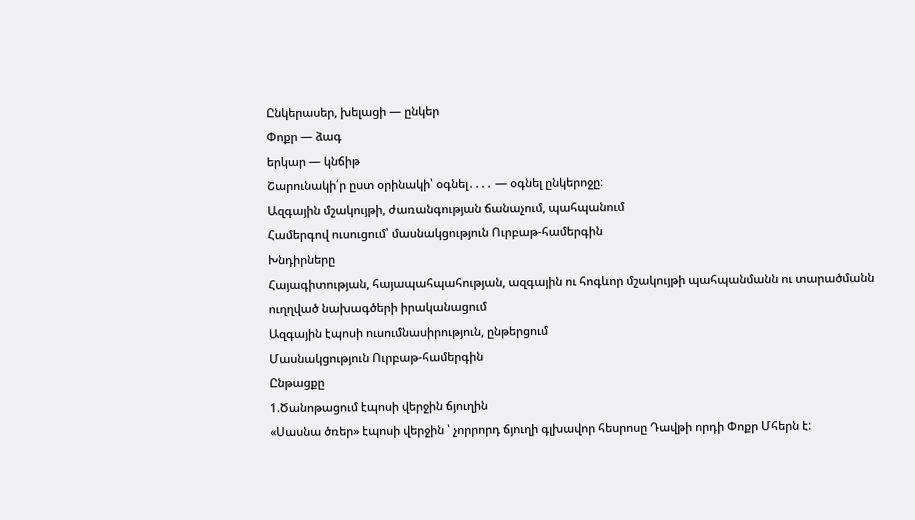Ընկերասեր, խելացի — ընկեր
Փոքր — ձագ
երկար — կնճիթ
Շարունակի՛ր ըստ օրինակի՝ օգնել․․․․ — օգնել ընկերոջը։
Ազգային մշակույթի, ժառանգության ճանաչում, պահպանում
Համերգով ուսուցում՝ մասնակցություն Ուրբաթ-համերգին
Խնդիրները
Հայագիտության, հայապահպահության, ազգային ու հոգևոր մշակույթի պահպանմանն ու տարածմանն ուղղված նախագծերի իրականացում
Ազգային էպոսի ուսումնասիրություն, ընթերցում
Մասնակցություն Ուրբաթ-համերգին
Ընթացքը
1.Ծանոթացում էպոսի վերջին ճյուղին
«Սասնա ծռեր» էպոսի վերջին ՝ չորրորդ ճյուղի գլխավոր հեսրոսը Դավթի որդի Փոքր Մհերն է: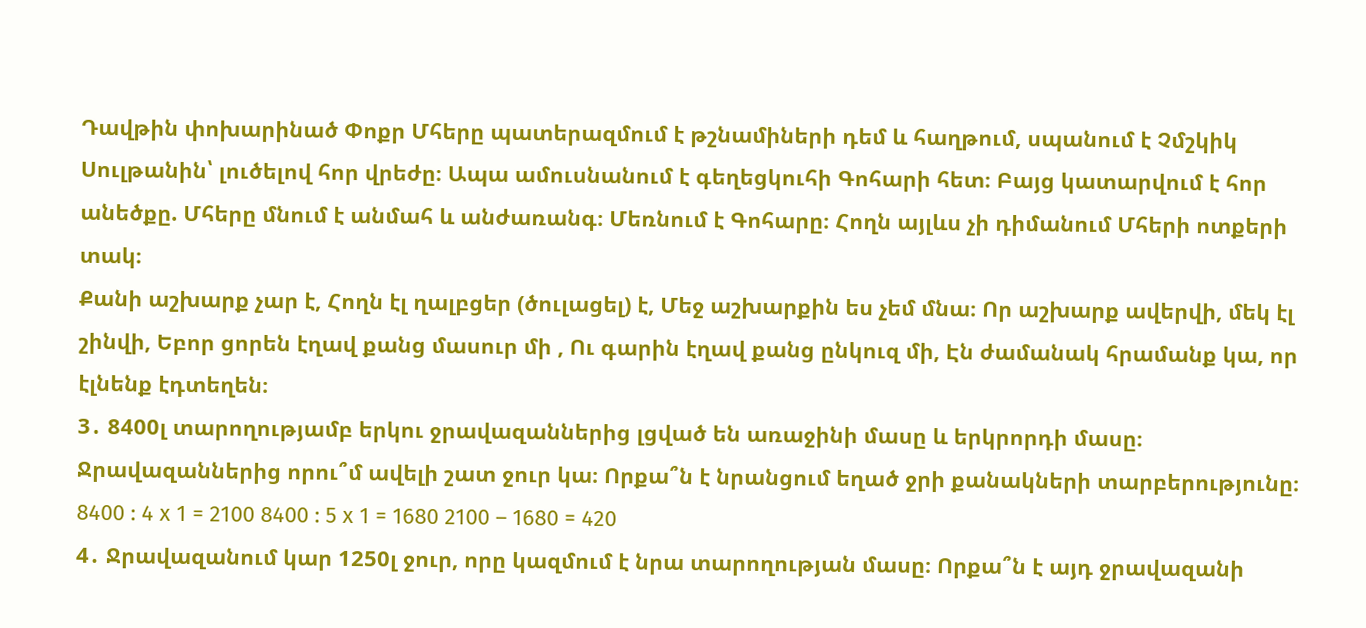Դավթին փոխարինած Փոքր Մհերը պատերազմում է թշնամիների դեմ և հաղթում, սպանում է Չմշկիկ Սուլթանին՝ լուծելով հոր վրեժը։ Ապա ամուսնանում է գեղեցկուհի Գոհարի հետ։ Բայց կատարվում է հոր անեծքը. Մհերը մնում է անմահ և անժառանգ։ Մեռնում է Գոհարը։ Հողն այլևս չի դիմանում Մհերի ոտքերի տակ։
Քանի աշխարք չար է, Հողն էլ ղալբցեր (ծուլացել) է, Մեջ աշխարքին ես չեմ մնա։ Որ աշխարք ավերվի, մեկ էլ շինվի, Եբոր ցորեն էղավ քանց մասուր մի , Ու գարին էղավ քանց ընկուզ մի, Էն ժամանակ հրամանք կա, որ էլնենք էդտեղեն։
3․ 8400լ տարողությամբ երկու ջրավազաններից լցված են առաջինի մասը և երկրորդի մասը։ Ջրավազաններից որու՞մ ավելի շատ ջուր կա։ Որքա՞ն է նրանցում եղած ջրի քանակների տարբերությունը։ 8400 : 4 x 1 = 2100 8400 : 5 x 1 = 1680 2100 – 1680 = 420
4․ Ջրավազանում կար 1250լ ջուր, որը կազմում է նրա տարողության մասը։ Որքա՞ն է այդ ջրավազանի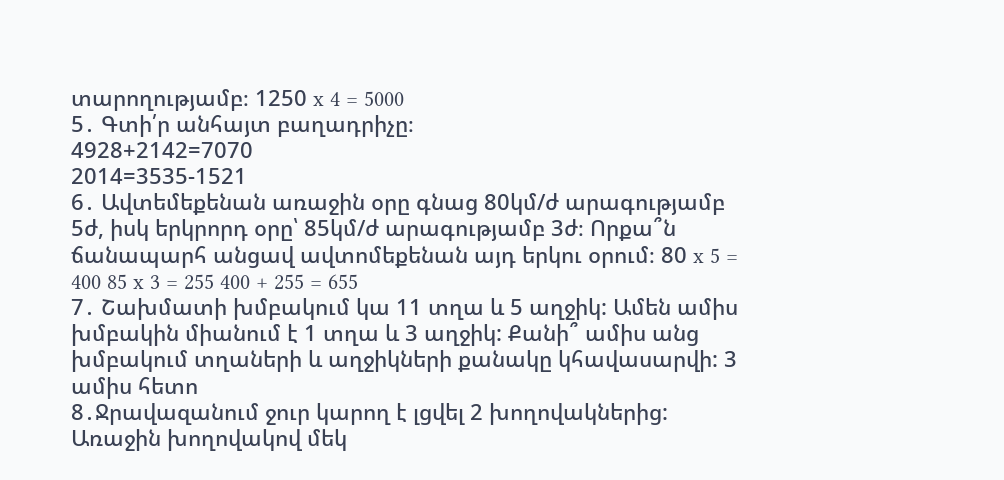տարողությամբ։ 1250 x 4 = 5000
5․ Գտի՛ր անհայտ բաղադրիչը։
4928+2142=7070
2014=3535-1521
6․ Ավտեմեքենան առաջին օրը գնաց 80կմ/ժ արագությամբ 5ժ, իսկ երկրորդ օրը՝ 85կմ/ժ արագությամբ 3ժ։ Որքա՞ն ճանապարհ անցավ ավտոմեքենան այդ երկու օրում։ 80 x 5 = 400 85 x 3 = 255 400 + 255 = 655
7․ Շախմատի խմբակում կա 11 տղա և 5 աղջիկ: Ամեն ամիս խմբակին միանում է 1 տղա և 3 աղջիկ: Քանի՞ ամիս անց խմբակում տղաների և աղջիկների քանակը կհավասարվի: 3 ամիս հետո
8․Ջրավազանում ջուր կարող է լցվել 2 խողովակներից: Առաջին խողովակով մեկ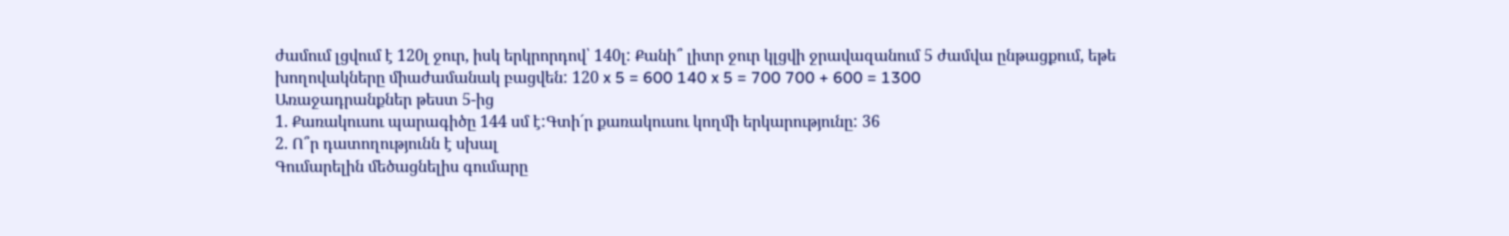ժամում լցվում է 120լ ջուր, իսկ երկրորդով՝ 140լ: Քանի՞ լիտր ջուր կլցվի ջրավազանում 5 ժամվա ընթացքում, եթե խողովակները միաժամանակ բացվեն: 120 x 5 = 600 140 x 5 = 700 700 + 600 = 1300
Առաջադրանքներ թեստ 5-ից
1. Քառակուսու պարագիծը 144 սմ է:Գտի´ր քառակուսու կողմի երկարությունը: 36
2. Ո՞ր դատողությունն է սխալ
Գումարելին մեծացնելիս գումարը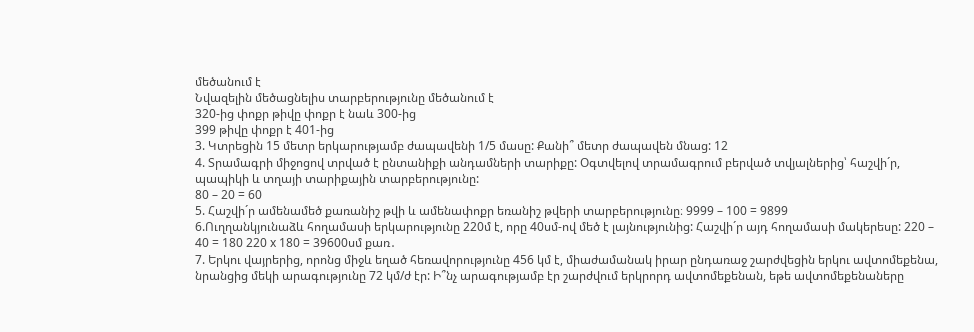մեծանում է
Նվազելին մեծացնելիս տարբերությունը մեծանում է
320-ից փոքր թիվը փոքր է նաև 300-ից
399 թիվը փոքր է 401-ից
3. Կտրեցին 15 մետր երկարությամբ ժապավենի 1/5 մասը: Քանի՞ մետր ժապավեն մնաց: 12
4. Տրամագրի միջոցով տրված է ընտանիքի անդամների տարիքը: Օգտվելով տրամագրում բերված տվյալներից՝ հաշվի´ր, պապիկի և տղայի տարիքային տարբերությունը:
80 – 20 = 60
5. Հաշվի´ր ամենամեծ քառանիշ թվի և ամենափոքր եռանիշ թվերի տարբերությունը։ 9999 – 100 = 9899
6.Ուղղանկյունաձև հողամասի երկարությունը 220մ է, որը 40սմ-ով մեծ է լայնությունից: Հաշվի´ր այդ հողամասի մակերեսը: 220 – 40 = 180 220 x 180 = 39600սմ քառ․
7. Երկու վայրերից, որոնց միջև եղած հեռավորությունը 456 կմ է, միաժամանակ իրար ընդառաջ շարժվեցին երկու ավտոմեքենա, նրանցից մեկի արագությունը 72 կմ/ժ էր: Ի՞նչ արագությամբ էր շարժվում երկրորդ ավտոմեքենան, եթե ավտոմեքենաները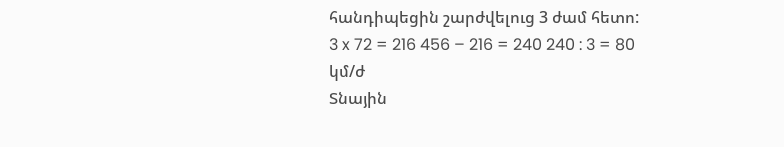հանդիպեցին շարժվելուց 3 ժամ հետո: 3 x 72 = 216 456 – 216 = 240 240 : 3 = 80 կմ/ժ
Տնային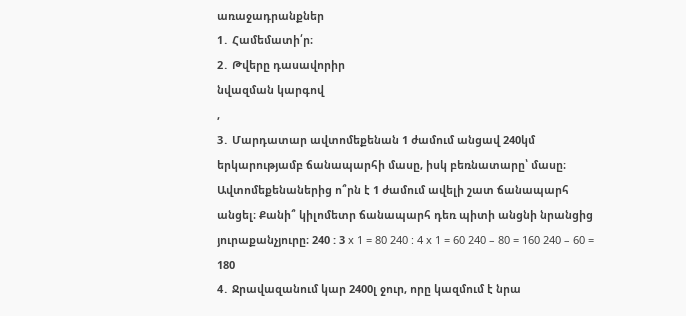առաջադրանքներ
1․ Համեմատի՛ր։
2․ Թվերը դասավորիր
նվազման կարգով
,
3․ Մարդատար ավտոմեքենան 1 ժամում անցավ 240կմ երկարությամբ ճանապարհի մասը, իսկ բեռնատարը՝ մասը։ Ավտոմեքենաներից ո՞րն է 1 ժամում ավելի շատ ճանապարհ անցել։ Քանի՞ կիլոմետր ճանապարհ դեռ պիտի անցնի նրանցից յուրաքանչյուրը։ 240 : 3 x 1 = 80 240 : 4 x 1 = 60 240 – 80 = 160 240 – 60 = 180
4․ Ջրավազանում կար 2400լ ջուր, որը կազմում է նրա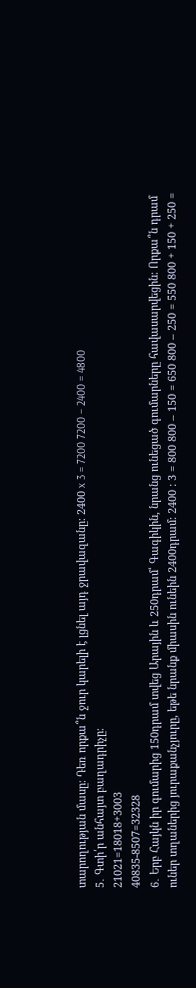տարողության մասը։ Դեռ որքա՞ն ջուր կարելի է լցնել այդ ջրավազանը։ 2400 x 3 = 7200 7200 – 2400 = 4800
5․ Գտի՛ր անհայտ բաղադրիչը։
21021=18018+3003
40835-8507=32328
6․ Երբ Հայկն իր գումարից 150դրամ տվեց Արային և 250դրամ՝ Գագիկին, նրանց ունեցած գումարները հավասարվեցին։ Որքա՞ն դրամ ուներ տղաներից յուրաքանչյուրը, եթե նրանք միասին ունեին 2400դրամ։ 2400 : 3 = 800 800 – 150 = 650 800 – 250 = 550 800 + 150 + 250 =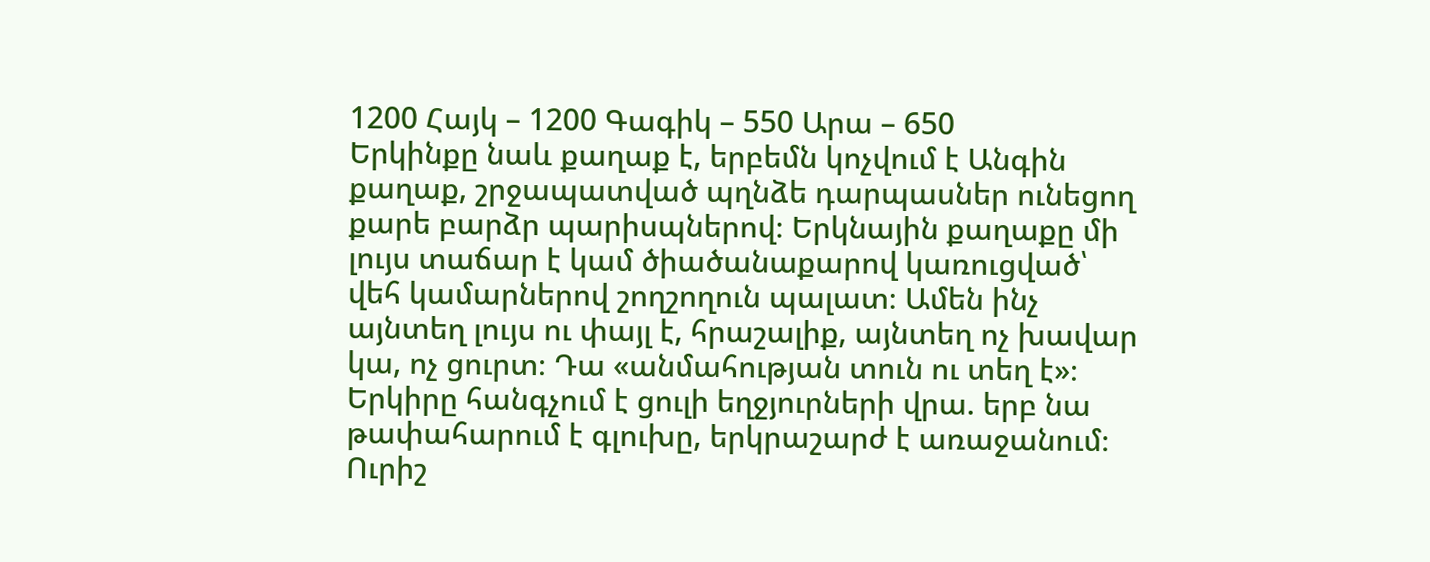1200 Հայկ – 1200 Գագիկ – 550 Արա – 650
Երկինքը նաև քաղաք է, երբեմն կոչվում է Անգին քաղաք, շրջապատված պղնձե դարպասներ ունեցող քարե բարձր պարիսպներով։ Երկնային քաղաքը մի լույս տաճար է կամ ծիածանաքարով կառուցված՝ վեհ կամարներով շողշողուն պալատ։ Ամեն ինչ այնտեղ լույս ու փայլ է, հրաշալիք, այնտեղ ոչ խավար կա, ոչ ցուրտ։ Դա «անմահության տուն ու տեղ է»։ Երկիրը հանգչում է ցուլի եղջյուրների վրա. երբ նա թափահարում է գլուխը, երկրաշարժ է առաջանում։ Ուրիշ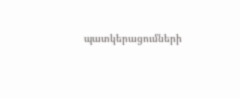պատկերացումների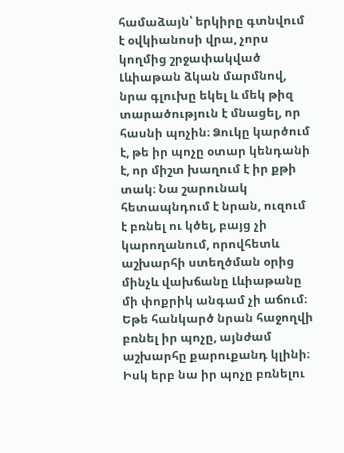համաձայն՝ երկիրը գտնվում է օվկիանոսի վրա, չորս կողմից շրջափակված Լևիաթան ձկան մարմնով, նրա գլուխը եկել և մեկ թիզ տարածություն է մնացել, որ հասնի պոչին։ Ձուկը կարծում է, թե իր պոչը օտար կենդանի է, որ միշտ խաղում է իր քթի տակ։ Նա շարունակ հետապնդում է նրան, ուզում է բռնել ու կծել, բայց չի կարողանում, որովհետև աշխարհի ստեղծման օրից մինչև վախճանը Լևիաթանը մի փոքրիկ անգամ չի աճում։ Եթե հանկարծ նրան հաջողվի բռնել իր պոչը, այնժամ աշխարհը քարուքանդ կլինի։ Իսկ երբ նա իր պոչը բռնելու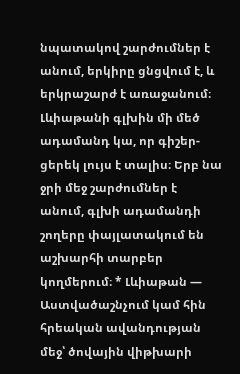նպատակով շարժումներ է անում, երկիրը ցնցվում է, և երկրաշարժ է առաջանում։ Լևիաթանի գլխին մի մեծ ադամանդ կա, որ գիշեր-ցերեկ լույս է տալիս։ Երբ նա ջրի մեջ շարժումներ է անում, գլխի ադամանդի շողերը փայլատակում են աշխարհի տարբեր կողմերում։ * Լևիաթան — Աստվածաշնչում կամ հին հրեական ավանդության մեջ՝ ծովային վիթխարի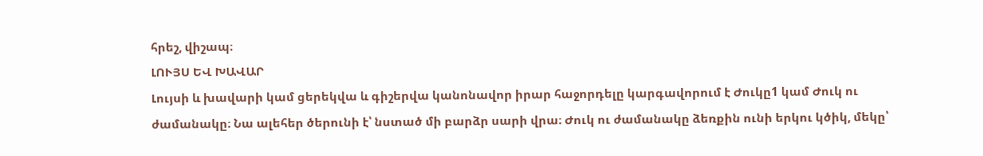հրեշ, վիշապ։
ԼՈՒՅՍ ԵՎ ԽԱՎԱՐ
Լույսի և խավարի կամ ցերեկվա և գիշերվա կանոնավոր իրար հաջորդելը կարգավորում է Ժուկը1 կամ Ժուկ ու ժամանակը։ Նա ալեհեր ծերունի է՝ նստած մի բարձր սարի վրա։ Ժուկ ու ժամանակը ձեռքին ունի երկու կծիկ, մեկը՝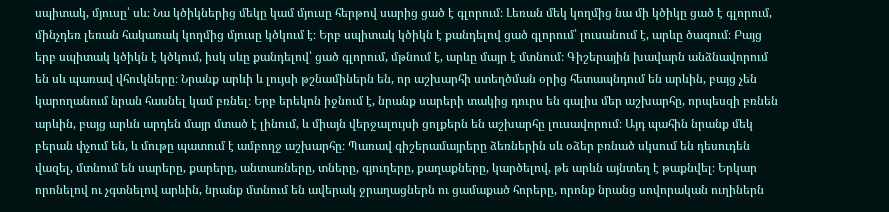սպիտակ, մյուսը՝ սև։ Նա կծիկներից մեկը կամ մյուսը հերթով սարից ցած է գլորում։ Լեռան մեկ կողմից նա մի կծիկը ցած է գլորում, մինչդեռ լեռան հակառակ կողմից մյուսը կծկում է։ Երբ սպիտակ կծիկն է քանդելով ցած գլորում՝ լուսանում է, արևը ծագում։ Բայց երբ սպիտակ կծիկն է կծկում, իսկ սևը քանդելով՝ ցած գլորում, մթնում է, արևը մայր է մտնում։ Գիշերային խավարն անձնավորում են սև պառավ վհուկները։ Նրանք արևի և լույսի թշնամիներն են, որ աշխարհի ստեղծման օրից հետապնդում են արևին, բայց չեն կարողանում նրան հասնել կամ բռնել։ Երբ երեկոն իջնում է, նրանք սարերի տակից դուրս են գալիս մեր աշխարհը, որպեսզի բռնեն արևին, բայց արևն արդեն մայր մտած է լինում, և միայն վերջալույսի ցոլքերն են աշխարհը լուսավորում։ Այդ պահին նրանք մեկ բերան փչում են, և մութը պատում է ամբողջ աշխարհը։ Պառավ գիշերամայրերը ձեռներին սև օձեր բռնած սկսում են դեսուդեն վազել, մտնում են սարերը, քարերը, անտառները, տները, գյուղերը, քաղաքները, կարծելով, թե արևն այնտեղ է թաքնվել։ Երկար որոնելով ու չգտնելով արևին, նրանք մտնում են ավերակ ջրաղացներն ու ցամաքած հորերը, որոնք նրանց սովորական ուղիներն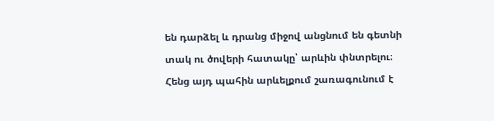են դարձել և դրանց միջով անցնում են գետնի տակ ու ծովերի հատակը՝ արևին փնտրելու։ Հենց այդ պահին արևելքում շառագունում է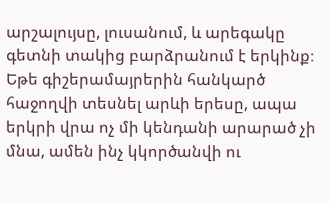արշալույսը, լուսանում, և արեգակը գետնի տակից բարձրանում է երկինք։ Եթե գիշերամայրերին հանկարծ հաջողվի տեսնել արևի երեսը, ապա երկրի վրա ոչ մի կենդանի արարած չի մնա, ամեն ինչ կկործանվի ու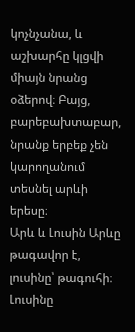կոչնչանա, և աշխարհը կլցվի միայն նրանց օձերով։ Բայց, բարեբախտաբար, նրանք երբեք չեն կարողանում տեսնել արևի երեսը։
Արև և Լուսին Արևը թագավոր է, լուսինը՝ թագուհի։ Լուսինը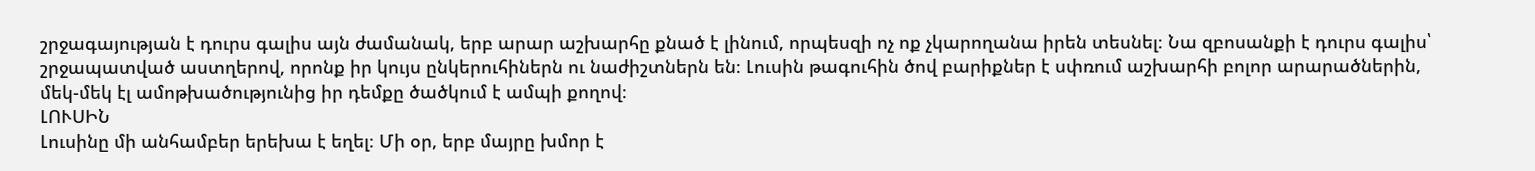շրջագայության է դուրս գալիս այն ժամանակ, երբ արար աշխարհը քնած է լինում, որպեսզի ոչ ոք չկարողանա իրեն տեսնել։ Նա զբոսանքի է դուրս գալիս՝ շրջապատված աստղերով, որոնք իր կույս ընկերուհիներն ու նաժիշտներն են։ Լուսին թագուհին ծով բարիքներ է սփռում աշխարհի բոլոր արարածներին, մեկ-մեկ էլ ամոթխածությունից իր դեմքը ծածկում է ամպի քողով։
ԼՈՒՍԻՆ
Լուսինը մի անհամբեր երեխա է եղել։ Մի օր, երբ մայրը խմոր է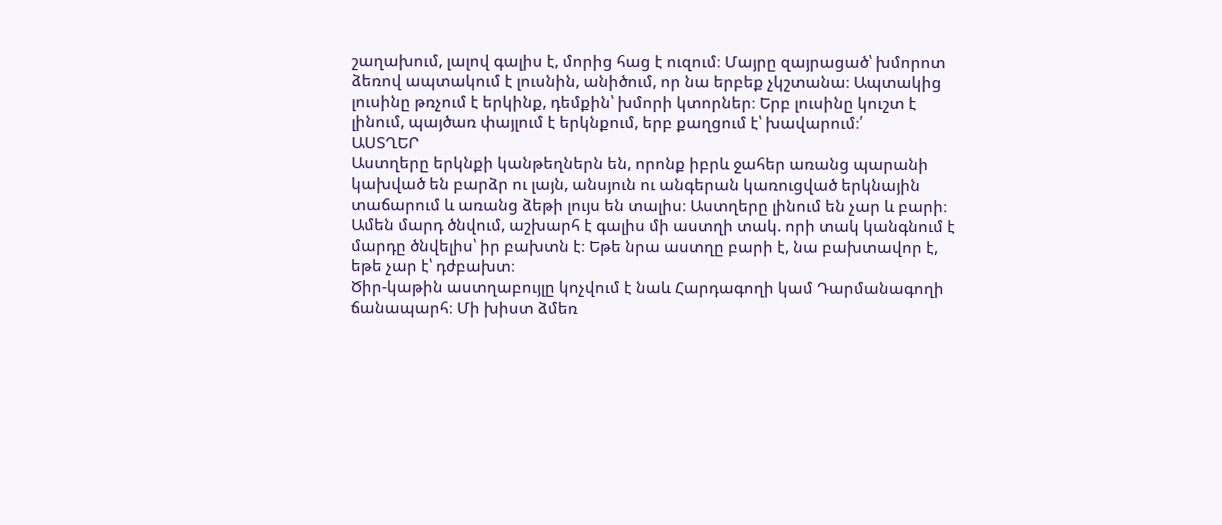շաղախում, լալով գալիս է, մորից հաց է ուզում։ Մայրը զայրացած՝ խմորոտ ձեռով ապտակում է լուսնին, անիծում, որ նա երբեք չկշտանա։ Ապտակից լուսինը թռչում է երկինք, դեմքին՝ խմորի կտորներ։ Երբ լուսինը կուշտ է լինում, պայծառ փայլում է երկնքում, երբ քաղցում է՝ խավարում։՛
ԱՍՏՂԵՐ
Աստղերը երկնքի կանթեղներն են, որոնք իբրև ջահեր առանց պարանի կախված են բարձր ու լայն, անսյուն ու անգերան կառուցված երկնային տաճարում և առանց ձեթի լույս են տալիս։ Աստղերը լինում են չար և բարի։ Ամեն մարդ ծնվում, աշխարհ է գալիս մի աստղի տակ. որի տակ կանգնում է մարդը ծնվելիս՝ իր բախտն է։ Եթե նրա աստղը բարի է, նա բախտավոր է, եթե չար է՝ դժբախտ։
Ծիր-կաթին աստղաբույլը կոչվում է նաև Հարդագողի կամ Դարմանագողի ճանապարհ։ Մի խիստ ձմեռ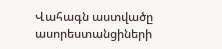Վահագն աստվածը ասորեստանցիների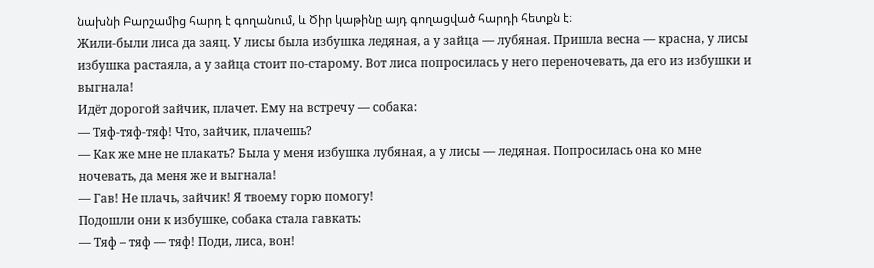նախնի Բարշամից հարդ է գողանում, և Ծիր կաթինը այդ գողացված հարդի հետքն է։
Жили-были лиса да заяц. У лисы была избушка ледяная, а у зайца — лубяная. Пришла весна — красна, у лисы избушка растаяла, а у зайца стоит по-старому. Вот лиса попросилась у него переночевать, да его из избушки и выгнала!
Идёт дорогой зайчик, плачет. Ему на встречу — собака:
— Тяф-тяф-тяф! Что, зайчик, плачешь?
— Как же мне не плакать? Была у меня избушка лубяная, а у лисы — ледяная. Попросилась она ко мне ночевать, да меня же и выгнала!
— Гав! Не плачь, зайчик! Я твоему горю помогу!
Подошли они к избушке, собака стала гавкать:
— Тяф – тяф — тяф! Поди, лиса, вон!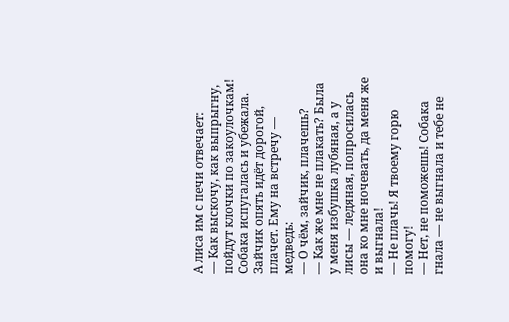А лиса им с печи отвечает:
— Как выскочу, как выпрыгну, пойдут клочки по закоулочкам! Собака испугалась и убежала.
Зайчик опять идёт дорогой, плачет. Ему на встречу — медведь:
— О чём, зайчик, плачешь?
— Как же мне не плакать? Была у меня избушка лубяная, а у лисы — ледяная, попросилась она ко мне ночевать, да меня же и выгнала!
— Не плачь! Я твоему горю помогу!
— Нет, не поможешь! Собака гнала — не выгнала и тебе не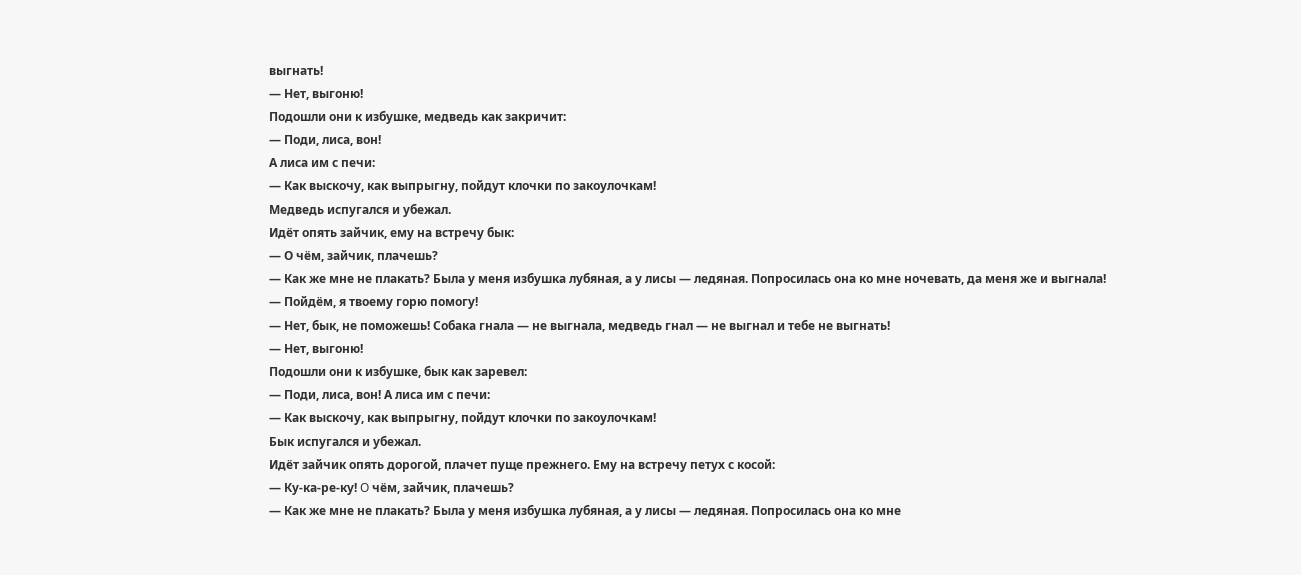выгнать!
— Нет, выгоню!
Подошли они к избушке, медведь как закричит:
— Поди, лиса, вон!
А лиса им с печи:
— Как выскочу, как выпрыгну, пойдут клочки по закоулочкам!
Медведь испугался и убежал.
Идёт опять зайчик, ему на встречу бык:
— О чём, зайчик, плачешь?
— Как же мне не плакать? Была у меня избушка лубяная, а у лисы — ледяная. Попросилась она ко мне ночевать, да меня же и выгнала!
— Пойдём, я твоему горю помогу!
— Нет, бык, не поможешь! Собака гнала — не выгнала, медведь гнал — не выгнал и тебе не выгнать!
— Нет, выгоню!
Подошли они к избушке, бык как заревел:
— Поди, лиса, вон! А лиса им с печи:
— Как выскочу, как выпрыгну, пойдут клочки по закоулочкам!
Бык испугался и убежал.
Идёт зайчик опять дорогой, плачет пуще прежнего. Eму на встречу петух с косой:
— Ку-ка-ре-ку! O чём, зайчик, плачешь?
— Как же мне не плакать? Была у меня избушка лубяная, а у лисы — ледяная. Попросилась она ко мне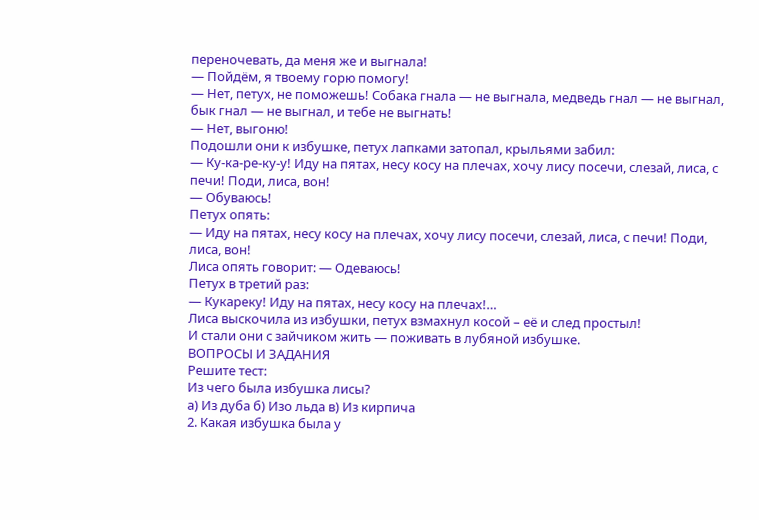переночевать, да меня же и выгнала!
— Пойдём, я твоему горю помогу!
— Нет, петух, не поможешь! Собака гнала — не выгнала, медведь гнал — не выгнал, бык гнал — не выгнал, и тебе не выгнать!
— Нет, выгоню!
Подошли они к избушке, петух лапками затопал, крыльями забил:
— Ку-ка-ре-ку-у! Иду на пятах, несу косу на плечах, хочу лису посечи, слезай, лиса, с печи! Поди, лиса, вон!
— Обуваюсь!
Петух опять:
— Иду на пятах, несу косу на плечах, хочу лису посечи, слезай, лиса, с печи! Поди, лиса, вон!
Лиса опять говорит: — Одеваюсь!
Петух в третий раз:
— Кукареку! Иду на пятах, несу косу на плечах!…
Лиса выскочила из избушки, петух взмахнул косой – её и след простыл!
И стали они с зайчиком жить — поживать в лубяной избушке.
ВОПРОСЫ И ЗАДАНИЯ
Решите тест:
Из чего была избушка лисы?
а) Из дуба б) Изо льда в) Из кирпича
2. Какая избушка была у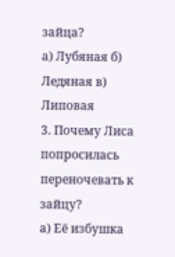зайца?
а) Лубяная б) Ледяная в) Липовая
3. Почему Лиса попросилась переночевать к зайцу?
а) Её избушка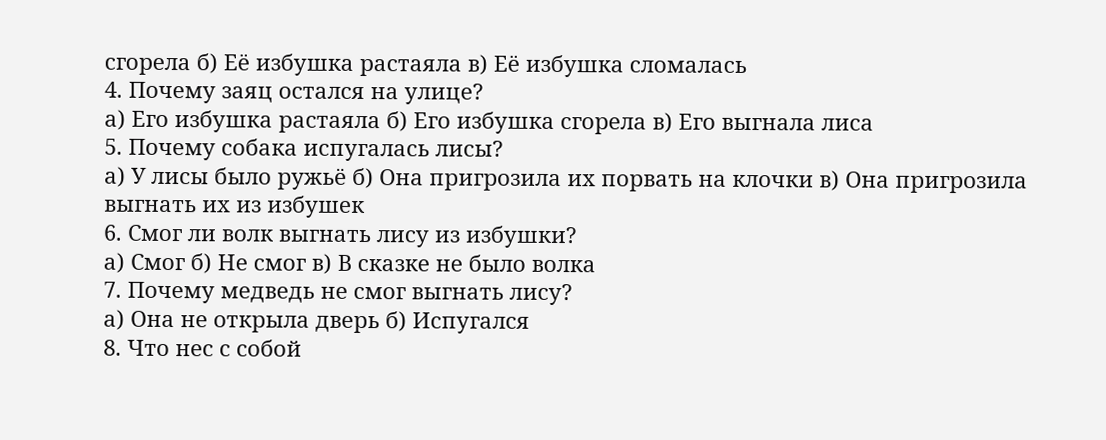сгорела б) Её избушка растаяла в) Её избушка сломалась
4. Почему заяц остался на улице?
а) Его избушка растаяла б) Его избушка сгорела в) Его выгнала лиса
5. Почему собака испугалась лисы?
а) У лисы было ружьё б) Она пригрозила их порвать на клочки в) Она пригрозила выгнать их из избушек
6. Смог ли волк выгнать лису из избушки?
а) Смог б) Не смог в) В сказке не было волка
7. Почему медведь не смог выгнать лису?
а) Она не открыла дверь б) Испугался
8. Что нес с собой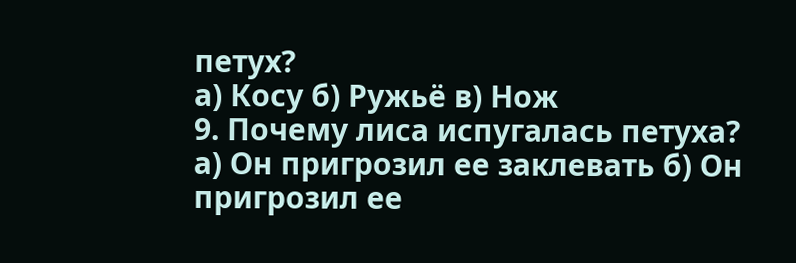петух?
а) Косу б) Ружьё в) Нож
9. Почему лиса испугалась петуха?
а) Он пригрозил ее заклевать б) Он пригрозил ее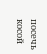посечь косой